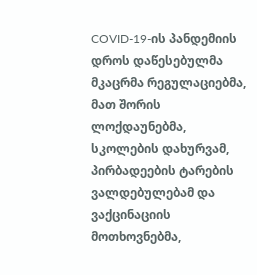COVID-19-ის პანდემიის დროს დაწესებულმა მკაცრმა რეგულაციებმა, მათ შორის ლოქდაუნებმა, სკოლების დახურვამ, პირბადეების ტარების ვალდებულებამ და ვაქცინაციის მოთხოვნებმა,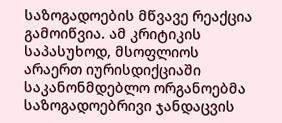საზოგადოების მწვავე რეაქცია გამოიწვია. ამ კრიტიკის საპასუხოდ, მსოფლიოს არაერთ იურისდიქციაში საკანონმდებლო ორგანოებმა საზოგადოებრივი ჯანდაცვის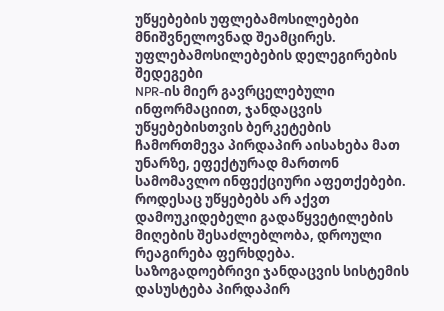უწყებების უფლებამოსილებები მნიშვნელოვნად შეამცირეს.
უფლებამოსილებების დელეგირების შედეგები
NPR-ის მიერ გავრცელებული ინფორმაციით, ჯანდაცვის უწყებებისთვის ბერკეტების ჩამორთმევა პირდაპირ აისახება მათ უნარზე, ეფექტურად მართონ სამომავლო ინფექციური აფეთქებები. როდესაც უწყებებს არ აქვთ დამოუკიდებელი გადაწყვეტილების მიღების შესაძლებლობა, დროული რეაგირება ფერხდება.
საზოგადოებრივი ჯანდაცვის სისტემის დასუსტება პირდაპირ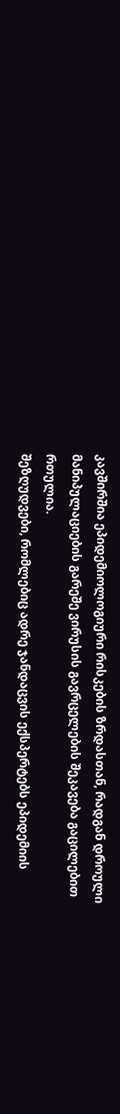კავშირშია ეპიდემიოლოგიური რისკების ზრდასთან, რადგან დროული მანიპულაციების გარეშე ვირუსის გავრცელების შეკავება გაცილებით რთულია.
შეზღუდვები, რომლებიც ადრე ჯანდაცვის ექსპერტებს ეპიდემიის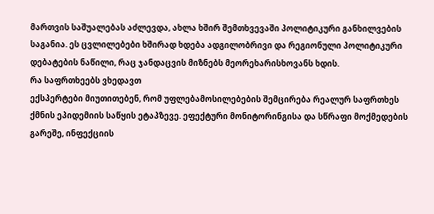მართვის საშუალებას აძლევდა, ახლა ხშირ შემთხვევაში პოლიტიკური განხილვების საგანია. ეს ცვლილებები ხშირად ხდება ადგილობრივი და რეგიონული პოლიტიკური დებატების ნაწილი, რაც ჯანდაცვის მიზნებს მეორეხარისხოვანს ხდის.
რა საფრთხეებს ვხედავთ
ექსპერტები მიუთითებენ, რომ უფლებამოსილებების შემცირება რეალურ საფრთხეს ქმნის ეპიდემიის საწყის ეტაპზევე. ეფექტური მონიტორინგისა და სწრაფი მოქმედების გარეშე, ინფექციის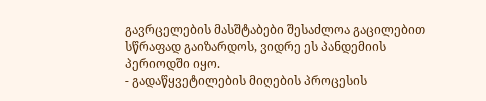გავრცელების მასშტაბები შესაძლოა გაცილებით სწრაფად გაიზარდოს, ვიდრე ეს პანდემიის პერიოდში იყო.
- გადაწყვეტილების მიღების პროცესის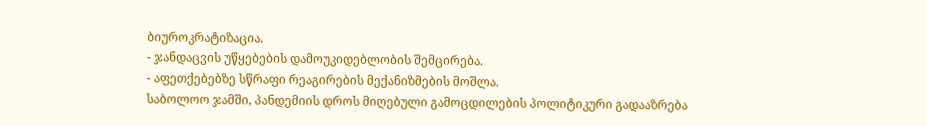ბიუროკრატიზაცია.
- ჯანდაცვის უწყებების დამოუკიდებლობის შემცირება.
- აფეთქებებზე სწრაფი რეაგირების მექანიზმების მოშლა.
საბოლოო ჯამში, პანდემიის დროს მიღებული გამოცდილების პოლიტიკური გადააზრება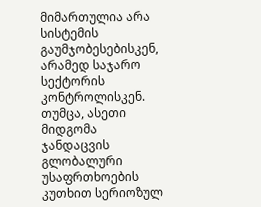მიმართულია არა სისტემის გაუმჯობესებისკენ, არამედ საჯარო სექტორის კონტროლისკენ. თუმცა, ასეთი მიდგომა ჯანდაცვის გლობალური უსაფრთხოების კუთხით სერიოზულ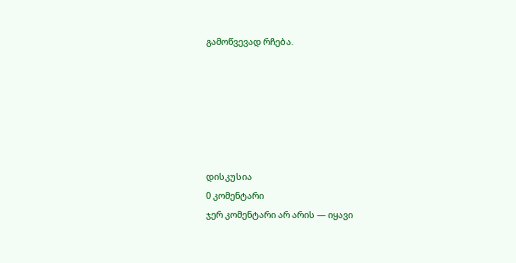გამოწვევად რჩება.






დისკუსია
0 კომენტარი
ჯერ კომენტარი არ არის — იყავი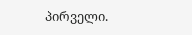პირველი.